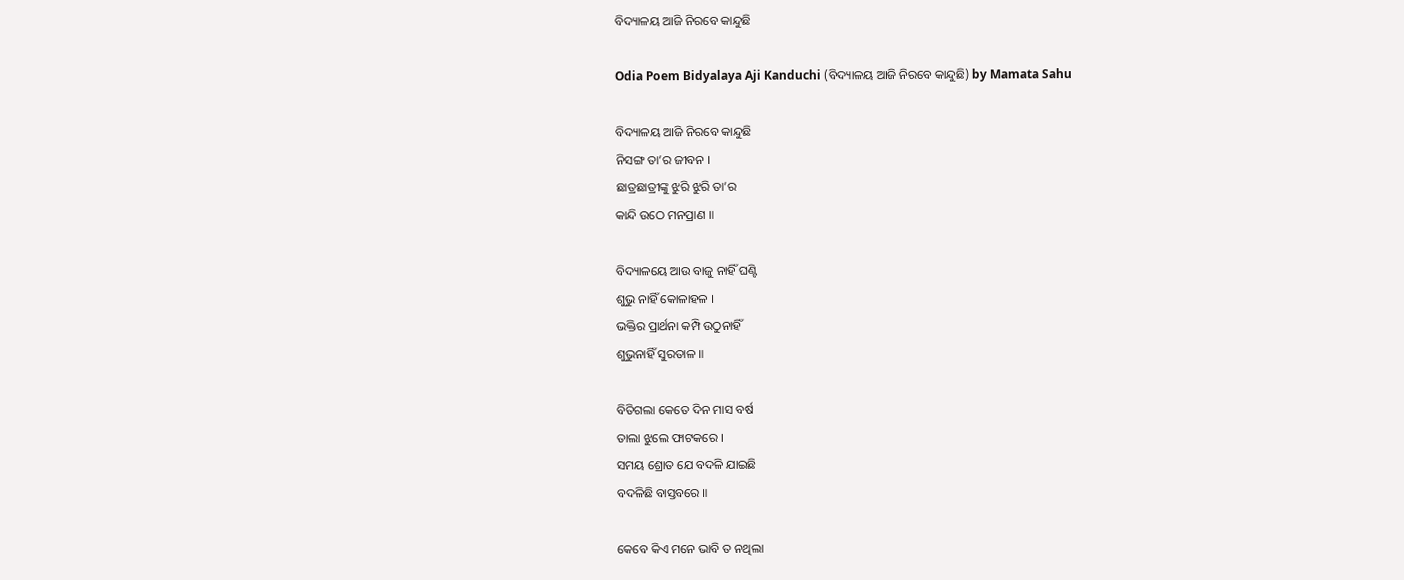ବିଦ୍ୟାଳୟ ଆଜି ନିରବେ କାନ୍ଦୁଛି

Odia Poem Bidyalaya Aji Kanduchi (ବିଦ୍ୟାଳୟ ଆଜି ନିରବେ କାନ୍ଦୁଛି) by Mamata Sahu

ବିଦ୍ୟାଳୟ ଆଜି ନିରବେ କାନ୍ଦୁଛି
ନିସଙ୍ଗ ତା’ର ଜୀବନ ।
ଛାତ୍ରଛାତ୍ରୀଙ୍କୁ ଝୁରି ଝୁରି ତା’ର
କାନ୍ଦି ଉଠେ ମନପ୍ରାଣ ॥

ବିଦ୍ୟାଳୟେ ଆଉ ବାଜୁ ନାହିଁ ଘଣ୍ଟି
ଶୁଭୁ ନାହିଁ କୋଳାହଳ ।
ଭକ୍ତିର ପ୍ରାର୍ଥନା କମ୍ପି ଉଠୁନାହିଁ
ଶୁଭୁନାହିଁ ସୁରତାଳ ॥

ବିତିଗଲା କେତେ ଦିନ ମାସ ବର୍ଷ
ତାଲା ଝୁଲେ ଫାଟକରେ ।
ସମୟ ଶ୍ରୋତ ଯେ ବଦଳି ଯାଇଛି
ବଦଳିଛି ବାସ୍ତବରେ ॥

କେବେ କିଏ ମନେ ଭାବି ତ ନଥିଲା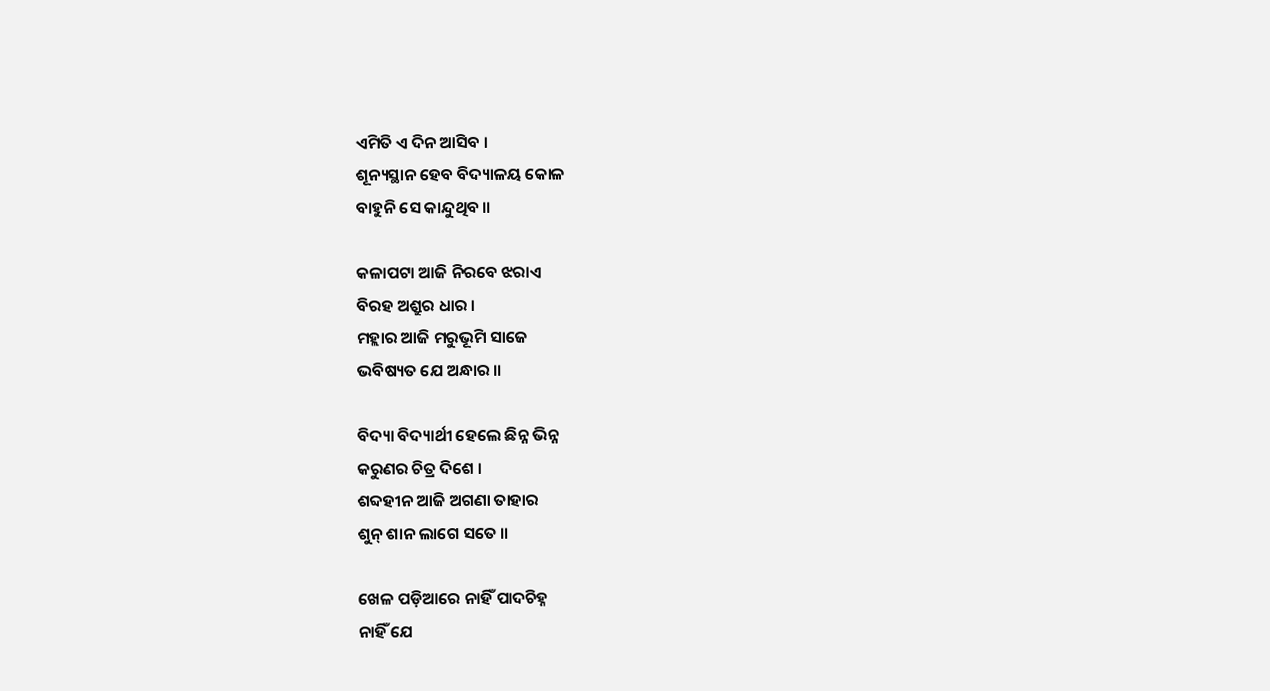ଏମିତି ଏ ଦିନ ଆସିବ ।
ଶୂନ୍ୟସ୍ଥାନ ହେବ ବିଦ୍ୟାଳୟ କୋଳ
ବାହୁନି ସେ କାନ୍ଦୁଥିବ ॥

କଳାପଟା ଆଜି ନିରବେ ଝରାଏ
ବିରହ ଅଶ୍ରୁର ଧାର ।
ମହ୍ଲାର ଆଜି ମରୁଭୂମି ସାଜେ
ଭବିଷ୍ୟତ ଯେ ଅନ୍ଧାର ॥

ବିଦ୍ୟା ବିଦ୍ୟାର୍ଥୀ ହେଲେ ଛିନ୍ନ ଭିନ୍ନ
କରୁଣର ଚିତ୍ର ଦିଶେ ।
ଶବ୍ଦହୀନ ଆଜି ଅଗଣା ତାହାର
ଶୁନ୍ ଶାନ ଲାଗେ ସତେ ॥

ଖେଳ ପଡ଼ିଆରେ ନାହିଁ ପାଦଚିହ୍ନ
ନାହିଁ ଯେ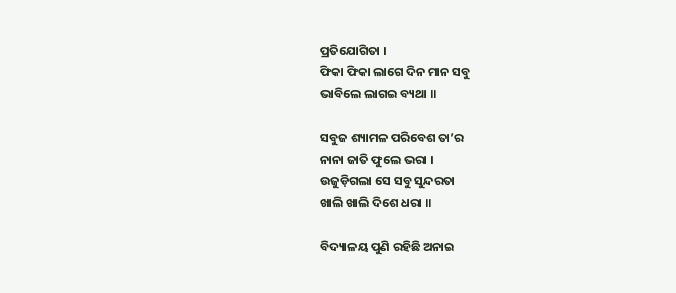ପ୍ରତିଯୋଗିତା ।
ଫିକା ଫିକା ଲାଗେ ଦିନ ମାନ ସବୁ
ଭାବିଲେ ଲାଗଇ ବ୍ୟଥା ॥

ସବୁଜ ଶ୍ୟାମଳ ପରିବେଶ ତା’ର
ନାନା ଜାତି ଫୁଲେ ଭରା ।
ଉଜୁଡ଼ିଗଲା ସେ ସବୁ ସୁନ୍ଦରତା
ଖାଲି ଖାଲି ଦିଶେ ଧରା ॥

ବିଦ୍ୟାଳୟ ପୁଣି ରହିଛି ଅନାଇ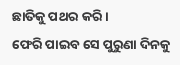ଛାତିକୁ ପଥର କରି ।
ଫେରି ପାଇବ ସେ ପୁରୁଣା ଦିନକୁ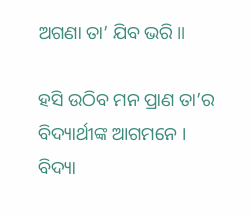ଅଗଣା ତା’ ଯିବ ଭରି ॥

ହସି ଉଠିବ ମନ ପ୍ରାଣ ତା’ର
ବିଦ୍ୟାର୍ଥୀଙ୍କ ଆଗମନେ ।
ବିଦ୍ୟା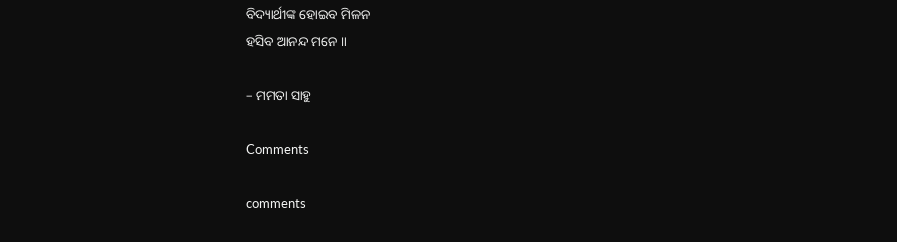ବିଦ୍ୟାର୍ଥୀଙ୍କ ହୋଇବ ମିଳନ
ହସିବ ଆନନ୍ଦ ମନେ ॥

– ମମତା ସାହୁ

Comments

comments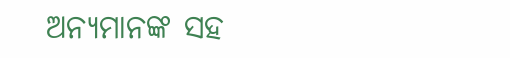ଅନ୍ୟମାନଙ୍କ ସହ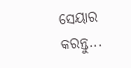ସେୟାର କରନ୍ତୁ...